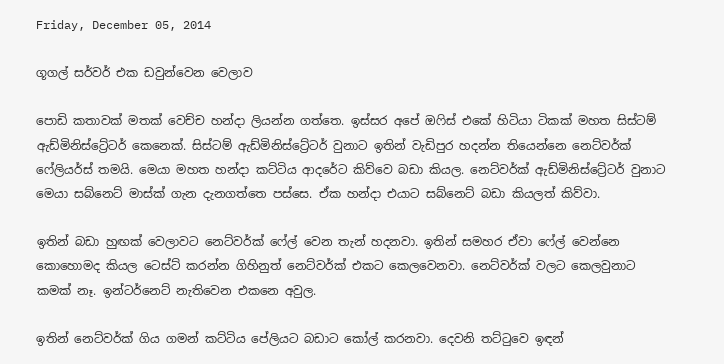Friday, December 05, 2014

ගූගල් සර්වර් එක ඩවුන්වෙන වෙලාව

පොඩි කතාවක් මතක් වෙච්ච හන්දා ලියන්න ගත්තෙ. ඉස්සර අපේ ඔෆිස් එකේ හිටියා ටිකක් මහත සිස්ටම් ඇඩ්මිනිස්ට්‍රේටර් කෙනෙක්. සිස්ටම් ඇඩ්මිනිස්ට්‍රේටර් වුනාට ඉතින් වැඩිපුර හදන්න තියෙන්නෙ නෙට්වර්ක් ෆේලියර්ස් තමයි. මෙයා මහත හන්දා කට්ටිය ආදරේට කිව්වෙ බඩා කියල. නෙට්වර්ක් ඇඩ්මිනිස්ට්‍රේටර් වුනාට මෙයා සබ්නෙට් මාස්ක් ගැන දැනගත්තෙ පස්සෙ. ඒක හන්දා එයාට සබ්නෙට් බඩා කියලත් කිව්වා.

ඉතින් බඩා හුඟක් වෙලාවට නෙට්වර්ක් ෆේල් වෙන තැන් හදනවා. ඉතින් සමහර ඒවා ෆේල් වෙන්නෙ කොහොමද කියල ටෙස්ට් කරන්න ගිහිනුත් නෙට්වර්ක් එකට කෙලවෙනවා. නෙට්වර්ක් වලට කෙලවුනාට කමක් නෑ. ඉන්ටර්නෙට් නැතිවෙන එකනෙ අවුල.

ඉතින් නෙට්වර්ක් ගිය ගමන් කට්ටිය පේලියට බඩාට කෝල් කරනවා. දෙවනි තට්ටුවෙ ඉඳන්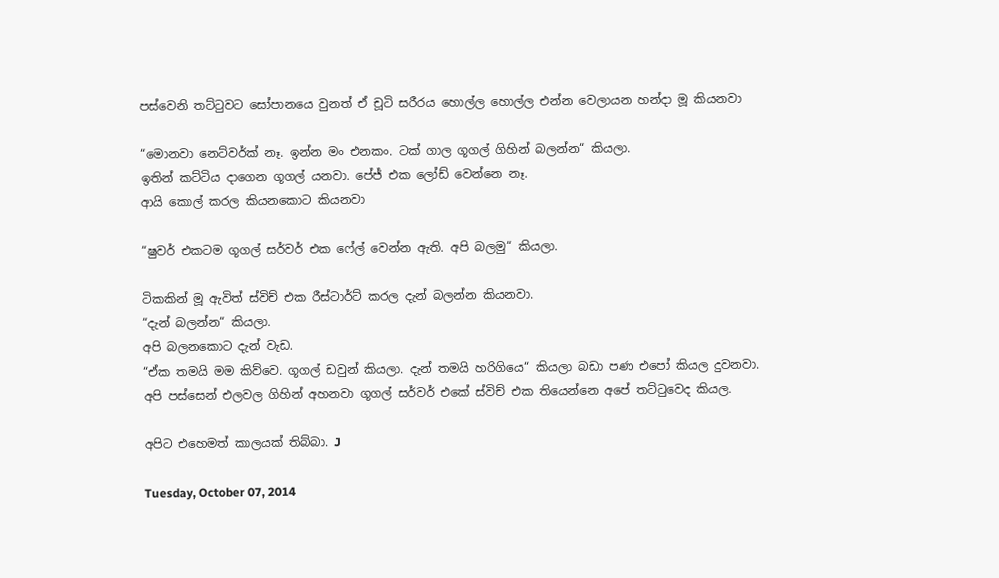පස්වෙනි තට්ටුවට සෝපානයෙ වුනත් ඒ චූටි සරීරය හොල්ල හොල්ල එන්න වෙලායන හන්දා මූ කියනවා

“මොනවා නෙට්වර්ක් නෑ. ඉන්න මං එනකං. ටක් ගාල ගූගල් ගිහින් බලන්න“ කියලා.
ඉතින් කට්ටිය දාගෙන ගූගල් යනවා. පේජ් එක ලෝඩ් වෙන්නෙ නෑ.
ආයි කොල් කරල කියනකොට කියනවා

“ෂුවර් එකටම ගූගල් සර්වර් එක ෆේල් වෙන්න ඇති. අපි බලමු“ කියලා.

ටිකකින් මූ ඇවිත් ස්විච් එක රීස්ටාර්ට් කරල දැන් බලන්න කියනවා.
“දැන් බලන්න“ කියලා.
අපි බලනකොට දැන් වැඩ.
“ඒක තමයි මම කිව්වෙ. ගූගල් ඩවුන් කියලා. දැන් තමයි හරිගියෙ“ කියලා බඩා පණ එපෝ කියල දුවනවා.
අපි පස්සෙන් එලවල ගිහින් අහනවා ගූගල් සර්වර් එකේ ස්විච් එක තියෙන්නෙ අපේ තට්ටුවෙද කියල.

අපිට එහෙමත් කාලයක් තිබ්බා. J

Tuesday, October 07, 2014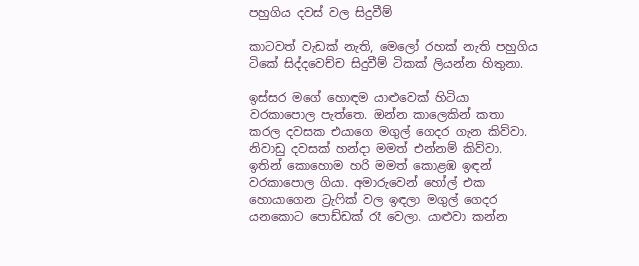පහුගිය දවස් වල සිදුවීම්

කාටවත් වැඩක් නැති, මෙලෝ රහක් නැති පහුගිය ටිකේ සිද්දවෙච්ච සිදුවීම් ටිකක් ලියන්න හිතුනා.

ඉස්සර මගේ හොඳම යාළුවෙක් හිටියා වරකාපොල පැත්තෙ. ඔන්න කාලෙකින් කතා කරල දවසක එයාගෙ මගුල් ගෙදර ගැන කිව්වා. නිවාඩු දවසක් හන්දා මමත් එන්නම් කිව්වා. ඉතින් කොහොම හරි මමත් කොළඹ ඉඳන් වරකාපොල ගියා. අමාරුවෙන් හෝල් එක හොයාගෙන ට්‍රැෆික් වල ඉඳලා මගුල් ගෙදර යනකොට පොඩ්ඩක් රෑ වෙලා. යාළුවා කන්න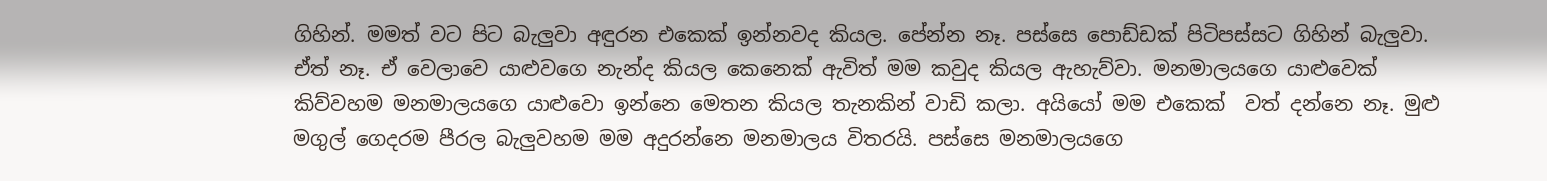ගිහින්. මමත් වට පිට බැලුවා අඳුරන එකෙක් ඉන්නවද කියල. පේන්න නෑ. පස්සෙ පොඩ්ඩක් පිටිපස්සට ගිහින් බැලුවා. ඒත් නෑ. ඒ වෙලාවෙ යාළුවගෙ නැන්ද කියල කෙනෙක් ඇවිත් මම කවුද කියල ඇහැව්වා. මනමාලයගෙ යාළුවෙක් කිව්වහම මනමාලයගෙ යාළුවො ඉන්නෙ මෙතන කියල තැනකින් වාඩි කලා. අයියෝ මම එකෙක්  වත් දන්නෙ නෑ. මුළු මගුල් ගෙදරම පීරල බැලුවහම මම අදුරන්නෙ මනමාලය විතරයි. පස්සෙ මනමාලයගෙ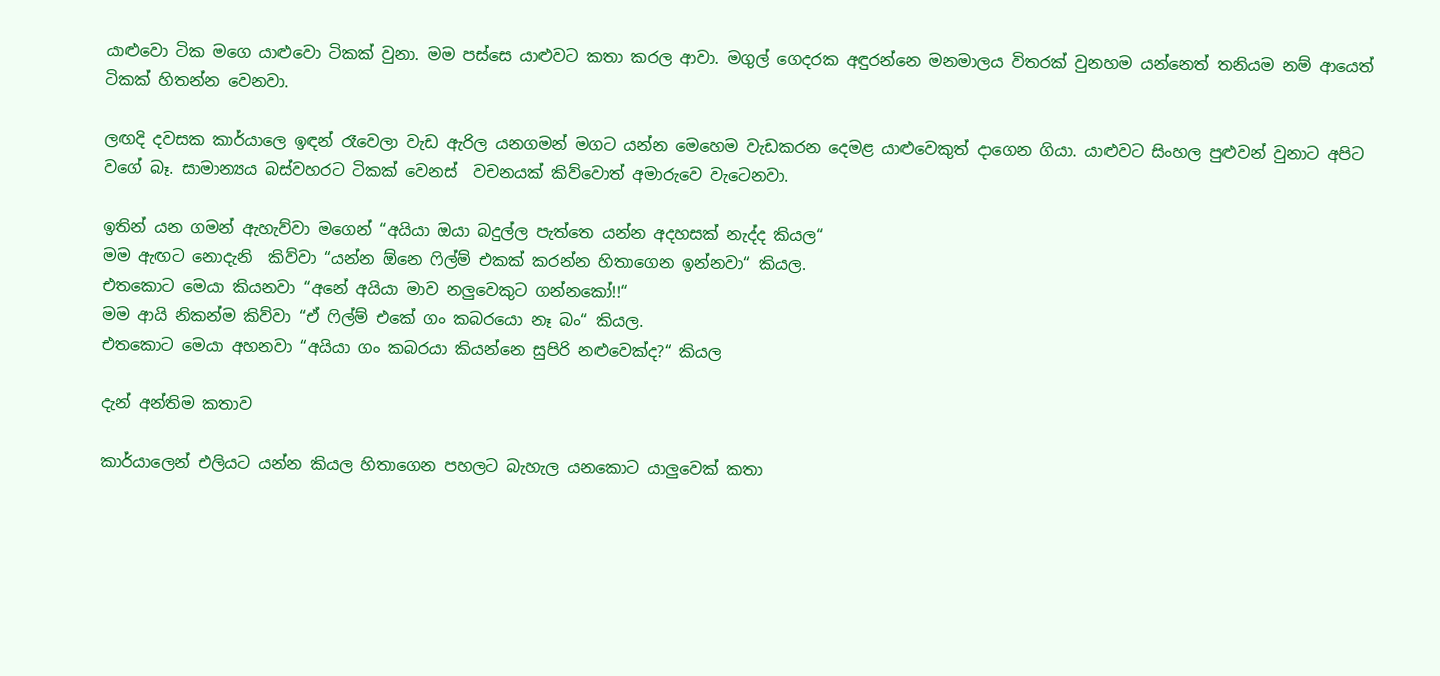යාළුවො ටික මගෙ යාළුවො ටිකක් වුනා. මම පස්සෙ යාළුවට කතා කරල ආවා. මගුල් ගෙදරක අඳුරන්නෙ මනමාලය විතරක් වුනහම යන්නෙත් තනියම නම් ආයෙත් ටිකක් හිතන්න වෙනවා.

ලඟදි දවසක කාර්යාලෙ ඉඳන් රෑවෙලා වැඩ ඇරිල යනගමන් මගට යන්න මෙහෙම වැඩකරන දෙමළ යාළුවෙකුත් දාගෙන ගියා. යාළුවට සිංහල පුළුවන් වුනාට අපිට වගේ බෑ. සාමාන්‍යය බස්වහරට ටිකක් වෙනස්  වචනයක් කිව්වොත් අමාරුවෙ වැටෙනවා.

ඉතින් යන ගමන් ඇහැව්වා මගෙන් “අයියා ඔයා බදුල්ල පැත්තෙ යන්න අදහසක් නැද්ද කියල“
මම ඇඟට නොදැනි  කිව්වා “යන්න ඕනෙ ෆිල්ම් එකක් කරන්න හිතාගෙන ඉන්නවා“ කියල.
එතකොට මෙයා කියනවා “අනේ අයියා මාව නලුවෙකුට ගන්නකෝ!!“
මම ආයි නිකන්ම කිව්වා “ඒ ෆිල්ම් එකේ ගං කබරයො නෑ බං“ කියල.
එතකොට මෙයා අහනවා “අයියා ගං කබරයා කියන්නෙ සුපිරි නළුවෙක්ද?“ කියල

දැන් අන්තිම කතාව

කාර්යාලෙන් එලියට යන්න කියල හිතාගෙන පහලට බැහැල යනකොට යාලුවෙක් කතා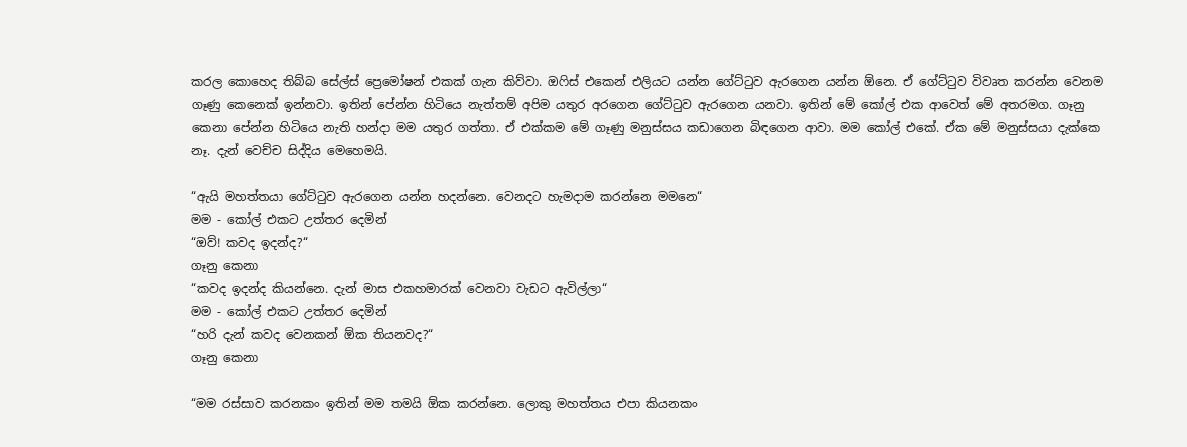කරල කොහෙද තිබ්බ සේල්ස් ප්‍රෙමෝෂන් එකක් ගැන කිව්වා. ඔෆිස් එකෙන් එලියට යන්න ගේට්ටුව ඇරගෙන යන්න ඕනෙ. ඒ ගේට්ටුව විවෘත කරන්න වෙනම ගෑණු කෙනෙක් ඉන්නවා. ඉතින් පේන්න හිටියෙ නැත්තම් අපිම යතුර අරගෙන ගේට්ටුව ඇරගෙන යනවා. ඉතින් මේ කෝල් එක ආවෙත් මේ අතරමග. ගෑනු කෙනා පේන්න හිටියෙ නැති හන්දා මම යතුර ගත්තා. ඒ එක්කම මේ ගෑණු මනුස්සය කඩාගෙන බිඳගෙන ආවා. මම කෝල් එකේ. ඒක මේ මනුස්සයා දැක්කෙ නෑ. දැන් වෙච්ච සිද්දිය මෙහෙමයි.

“ඇයි මහත්තයා ගේට්ටුව ඇරගෙන යන්න හදන්නෙ. වෙනදට හැමදාම කරන්නෙ මමනෙ“
මම - කෝල් එකට උත්තර දෙමින්
“ඔව්! කවද ඉදන්ද?“
ගෑනු කෙනා
“කවද ඉදන්ද කියන්නෙ. දැන් මාස එකහමාරක් වෙනවා වැඩට ඇවිල්ලා“
මම - කෝල් එකට උත්තර දෙමින්
“හරි දැන් කවද වෙනකන් ඕක තියනවද?“
ගෑනු කෙනා

“මම රස්සාව කරනකං ඉතින් මම තමයි ඕක කරන්නෙ. ලොකු මහත්තය එපා කියනකං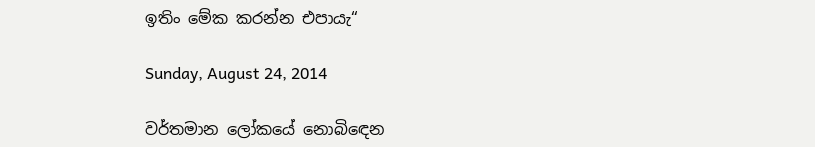ඉතිං මේක කරන්න එපායැ“

Sunday, August 24, 2014

වර්තමාන ලෝකයේ නොබිඳෙන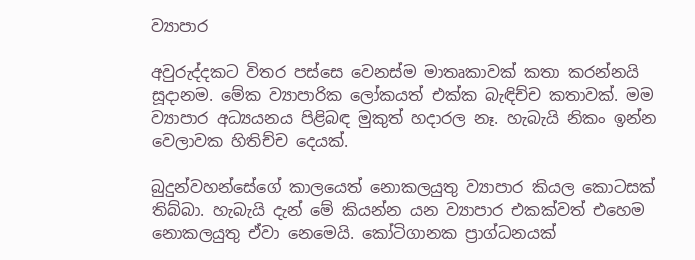ව්‍යාපාර

අවුරුද්දකට විතර පස්සෙ වෙනස්ම මාතෘකාවක් කතා කරන්නයි සූදානම. මේක ව්‍යාපාරික ලෝකයත් එක්ක බැඳිච්ච කතාවක්. මම ව්‍යාපාර අධ්‍යයනය පිළිබඳ මුකුත් හදාරල නෑ. හැබැයි නිකං ඉන්න වෙලාවක හිතිච්ච දෙයක්.

බුදුන්වහන්සේගේ කාලයෙත් නොකලයුතු ව්‍යාපාර කියල කොටසක් තිබ්බා. හැබැයි දැන් මේ කියන්න යන ව්‍යාපාර එකක්වත් එහෙම නොකලයුතු ඒවා නෙමෙයි. කෝටිගානක ප්‍රාග්ධනයක්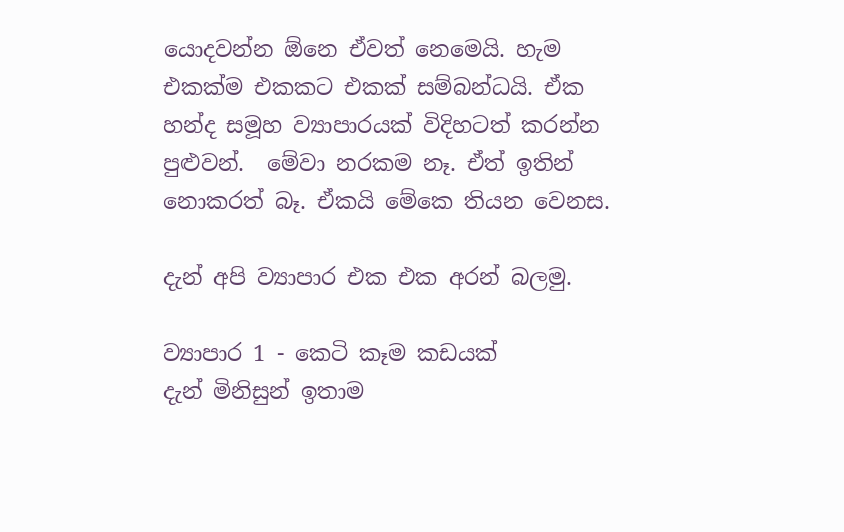යොදවන්න ඕනෙ ඒවත් නෙමෙයි. හැම එකක්ම එකකට එකක් සම්බන්ධයි. ඒක හන්ද සමූහ ව්‍යාපාරයක් විදිහටත් කරන්න පුළුවන්.  මේවා නරකම නෑ. ඒත් ඉතින් නොකරත් බෑ. ඒකයි මේකෙ තියන වෙනස.

දැන් අපි ව්‍යාපාර එක එක අරන් බලමු.

ව්‍යාපාර 1 - කෙටි කෑම කඩයක්
දැන් මිනිසුන් ඉතාම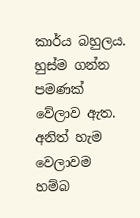කාර්ය බහුලය. හුස්ම ගන්න පමණක් වේලාව ඇත. අනිත් හැම වෙලාවම හම්බ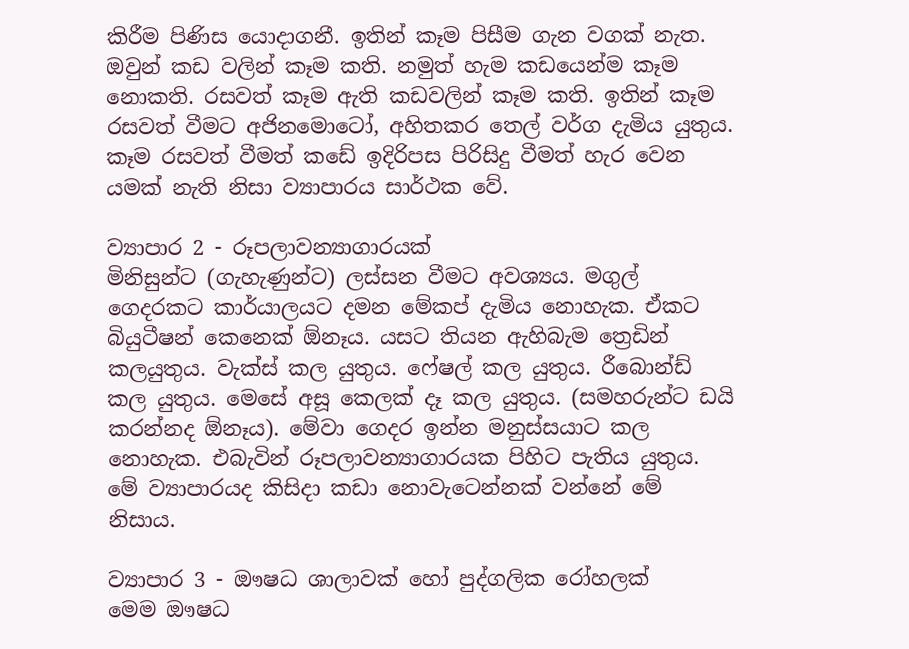කිරීම පිණිස යොදාගනී. ඉතින් කෑම පිසීම ගැන වගක් නැත. ඔවුන් කඩ වලින් කෑම කති. නමුත් හැම කඩයෙන්ම කෑම නොකති. රසවත් කෑම ඇති කඩවලින් කෑම කති. ඉතින් කෑම රසවත් වීමට අජිනමොටෝ, අහිතකර තෙල් වර්ග දැමිය යුතුය. කෑම රසවත් වීමත් කඩේ ඉදිරිපස පිරිසිදු වීමත් හැර වෙන යමක් නැති නිසා ව්‍යාපාරය සාර්ථක වේ.

ව්‍යාපාර 2 - රූපලාවන්‍යාගාරයක්
මිනිසුන්ට (ගැහැණුන්ට) ලස්සන වීමට අවශ්‍යය. මගුල් ගෙදරකට කාර්යාලයට දමන මේකප් දැමිය නොහැක. ඒකට බියුටීෂන් කෙනෙක් ඕනෑය. යසට තියන ඇහිබැම ත්‍රෙඩින් කලයුතුය. වැක්ස් කල යුතුය. ෆේෂල් කල යුතුය. රීබොන්ඩ් කල යුතුය. මෙසේ අසූ කෙලක් දෑ කල යුතුය. (සමහරුන්ට ඩයි කරන්නද ඕනෑය). මේවා ගෙදර ඉන්න මනුස්සයාට කල නොහැක. එබැවින් රූපලාවන්‍යාගාරයක පිහිට පැතිය යුතුය. මේ ව්‍යාපාරයද කිසිදා කඩා නොවැටෙන්නක් වන්නේ මේ නිසාය.

ව්‍යාපාර 3 - ඖෂධ ශාලාවක් හෝ පුද්ගලික රෝහලක්
මෙම ඖෂධ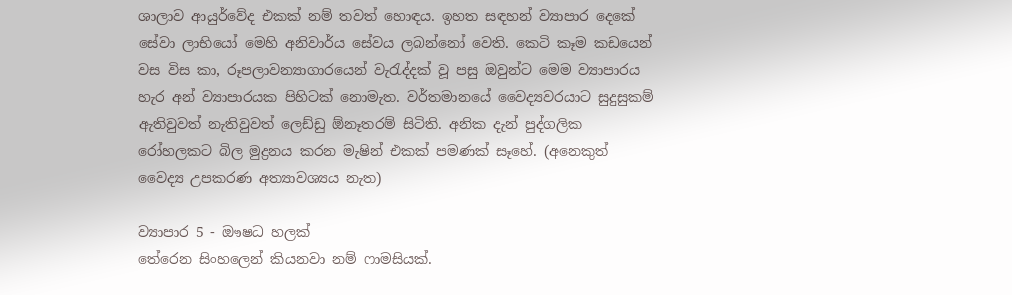ශාලාව ආයුර්වේද එකක් නම් තවත් හොඳය. ඉහත සඳහන් ව්‍යාපාර දෙකේ සේවා ලාභියෝ මෙහි අනිවාර්ය සේවය ලබන්නෝ වෙති. කෙටි කෑම කඩයෙන් වස විස කා, රූපලාවන්‍යාගාරයෙන් වැරැද්දක් වූ පසු ඔවුන්ට මෙම ව්‍යාපාරය හැර අන් ව්‍යාපාරයක පිහිටක් නොමැත. වර්තමානයේ වෛද්‍යවරයාට සුදුසුකම් ඇතිවුවත් නැතිවුවත් ලෙඩ්ඩු ඕනෑතරම් සිටිති. අනික දැන් පුද්ගලික රෝහලකට බිල මුද්‍රනය කරන මැෂින් එකක් පමණක් සෑහේ. (අනෙකුත් වෛද්‍ය උපකරණ අත්‍යාවශ්‍යය නැත)

ව්‍යාපාර 5 - ඖෂධ හලක්
තේරෙන සිංහලෙන් කියනවා නම් ෆාමසියක්.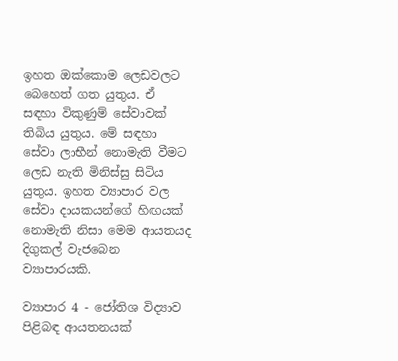ඉහත ඔක්කොම ලෙඩවලට බෙහෙත් ගත යුතුය. ඒ සඳහා විකුණුම් සේවාවක් තිබිය යුතුය. මේ සඳහා සේවා ලාභීන් නොමැති වීමට ලෙඩ නැති මිනිස්සු සිටිය යුතුය. ඉහත ව්‍යාපාර වල සේවා දායකයන්ගේ හිඟයක් නොමැති නිසා මෙම ආයතයද දිගුකල් වැජබෙන ව්‍යාපාරයකි.

ව්‍යාපාර 4 - ජෝතිශ විද්‍යාව පිළිබඳ ආයතනයක්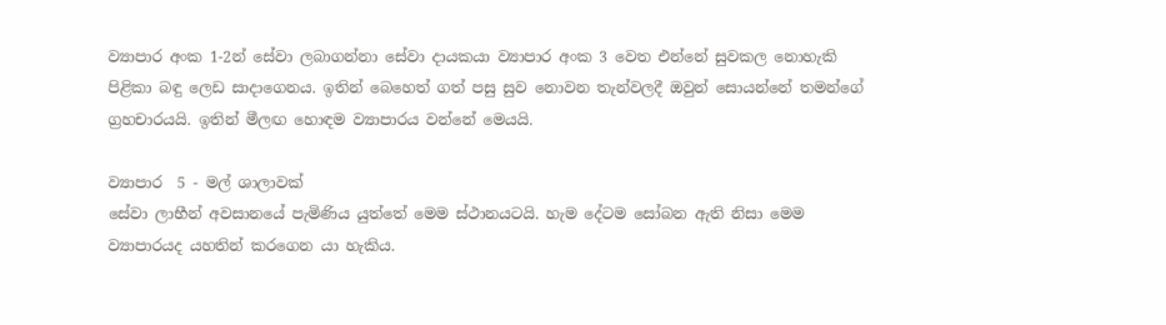ව්‍යාපාර අංක 1-2න් සේවා ලබාගන්නා සේවා දායකයා ව්‍යාපාර අංක 3 වෙත එන්නේ සුවකල නොහැකි පිළිකා බඳු ලෙඩ සාදාගෙනය. ඉතින් බෙහෙත් ගත් පසු සුව නොවන තැන්වලදී ඔවුන් සොයන්නේ තමන්ගේ ග්‍රහචාරයයි. ඉතින් මීලඟ හොඳම ව්‍යාපාරය වන්නේ මෙයයි.

ව්‍යාපාර  5 - මල් ශාලාවක්
සේවා ලාභීන් අවසානයේ පැමිණිය යුත්තේ මෙම ස්ථානයටයි. හැම දේටම සෝබන ඇති නිසා මෙම ව්‍යාපාරයද යහතින් කරගෙන යා හැකිය.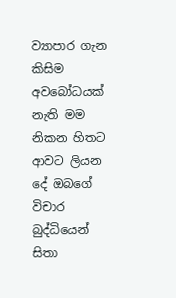ව්‍යාපාර ගැන කිසිම අවබෝධයක් නැති මම නිකන හිතට ආවට ලියන දේ ඔබගේ විචාර බුද්ධියෙන් සිතා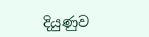දියුණුව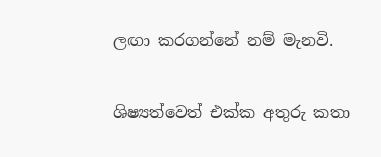ලඟා කරගන්නේ නම් මැනවි.

ශිෂ්‍යත්වෙත් එක්ක අතුරු කතා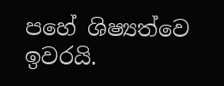පහේ ශිෂ්‍යත්වෙ ඉවරයි.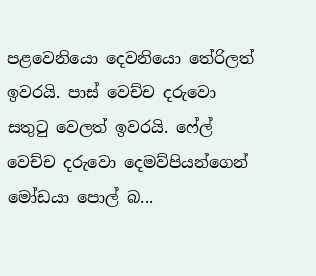පළවෙනියො දෙවනියො තේරිලත් ඉවරයි. පාස් වෙච්ච දරුවො සතුටු වෙලත් ඉවරයි. ෆේල් වෙච්ච දරුවො දෙමව්පියන්ගෙන් මෝඩයා පොල් බ...